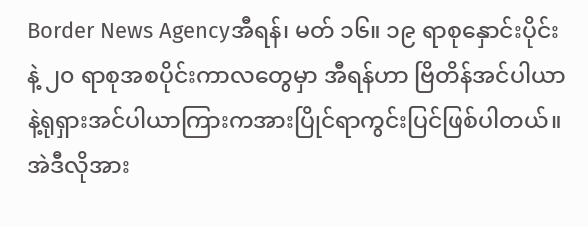Border News Agencyအီရန်၊ မတ် ၁၆။ ၁၉ ရာစုနှောင်းပိုင်းနဲ့ ၂၀ ရာစုအစပိုင်းကာလတွေမှာ အီရန်ဟာ ဗြိတိန်အင်ပါယာနဲ့ရုရှားအင်ပါယာကြားကအားပြိုင်ရာကွင်းပြင်ဖြစ်ပါတယ်။ အဲဒီလိုအား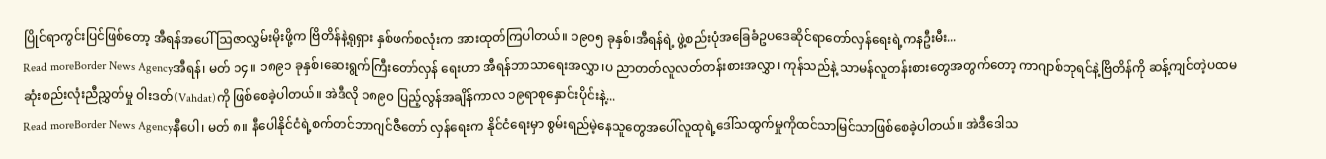ပြိုင်ရာကွင်းပြင်ဖြစ်တော့ အီရန်အပေါ် ဩဇာလွှမ်းမိုးဖို့က ဗြိတိန်နဲ့ရုရှား နှစ်ဖက်စလုံးက အားထုတ်ကြပါတယ်။ ၁၉၀၅ ခုနှစ်၊အီရန်ရဲ့ ဖွဲ့စည်းပုံအခြေခံဥပဒေဆိုင်ရာတော်လှန်ရေးရဲ့ကနဦးမီး...
Read moreBorder News Agencyအီရန်၊ မတ် ၁၄။ ၁၈၉၁ ခုနှစ်၊ဆေးရွက်ကြီးတော်လှန် ရေးဟာ အီရန်ဘာသာရေးအလွှာ၊ပ ညာတတ်လူလတ်တန်းစားအလွှာ၊ ကုန်သည်နဲ့ သာမန်လူတန်းစားတွေအတွက်တော့ ကာဂျာစ်ဘုရင်နဲ့ဗြိတိန်ကို ဆန့်ကျင်တဲ့ပထမဆုံးစည်းလုံးညီညွှတ်မှု ဝါးဒတ်(Vahdat)ကို ဖြစ်စေခဲ့ပါတယ်။ အဲဒီလို ၁၈၉၀ ပြည့်လွန်အချိန်ကာလ ၁၉ရာစုနှောင်းပိုင်းနဲ့...
Read moreBorder News Agencyနီပေါ၊ မတ် ၈။ နီပေါနိုင်ငံရဲ့စက်တင်ဘာဂျင်ဇီတော် လှန်ရေးက နိုင်ငံရေးမှာ စွမ်းရည်မဲ့နေသူတွေအပေါ်လူထုရဲ့ဒေါ်သထွက်မှုကိုထင်သာမြင်သာဖြစ်စေခဲ့ပါတယ်။ အဲဒီဒေါသ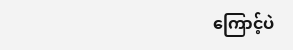ကြောင့်ပဲ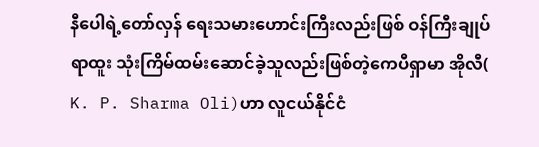နီပေါရဲ့တော်လှန် ရေးသမားဟောင်းကြီးလည်းဖြစ် ဝန်ကြီးချုပ်ရာထူး သုံးကြိမ်ထမ်းဆောင်ခဲ့သူလည်းဖြစ်တဲ့ကေပီရှာမာ အိုလီ( K. P. Sharma Oli)ဟာ လူငယ်နိုင်ငံ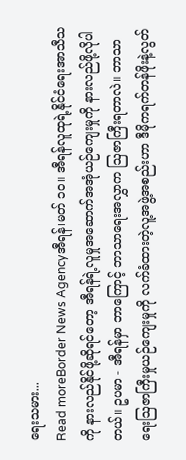ရေးသမား...
Read moreBorder News Agencyအီရန်၊မတ် ၁၀။ အီရန်လူထုရဲ့နိုင်ငံရေးအာသီသကို နားလည်နိုင်ဖို့ဆိုရင်တော့ အီရန်ရဲ့လူမှုအဆောက်အအုံယဉ်ကျေးမှုကို နားလည်ဖို့လိုပါတယ်။ ဥပမာ - အီရန်မှာ ဘာကြောင့် ဘာသာရေးအလွှာက ဩဇာကြီးရတာလဲ။ ဘာသာရေးဩဇာကြီးမှုယဉ်ကျေးမှုကို လက်ခံထားတဲ့လူ့အဖွဲ့အစည်းဟာ ဒီမိုကရက်တန်ဖိုးနဲ့လွတ်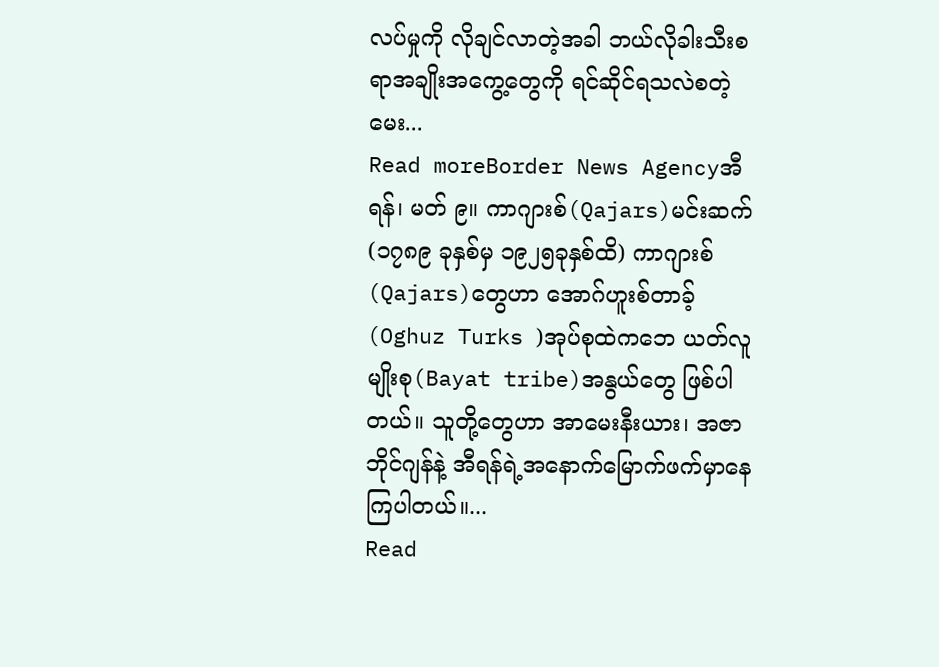လပ်မှုကို လိုချင်လာတဲ့အခါ ဘယ်လိုခါးသီးစရာအချိုးအကွေ့တွေကို ရင်ဆိုင်ရသလဲစတဲ့မေး...
Read moreBorder News Agencyအီရန်၊ မတ် ၉။ ကာဂျားစ်(Qajars)မင်းဆက် (၁၇၈၉ ခုနှစ်မှ ၁၉၂၅ခုနှစ်ထိ) ကာဂျားစ်(Qajars)တွေဟာ အောဂ်ဟူးစ်တာခ့်(Oghuz Turks )အုပ်စုထဲကဘေ ယတ်လူမျိုးစု(Bayat tribe)အနွယ်တွေ ဖြစ်ပါတယ်။ သူတို့တွေဟာ အာမေးနီးယား၊ အဇာဘိုင်ဂျန်နဲ့ အီရန်ရဲ့အနောက်မြောက်ဖက်မှာနေကြပါတယ်။...
Read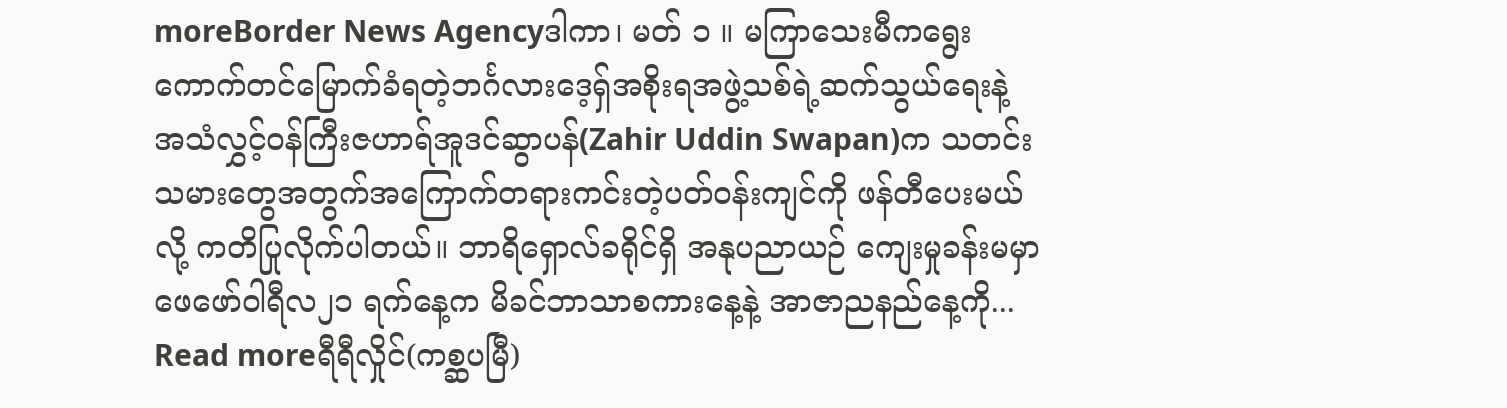moreBorder News Agencyဒါကာ၊ မတ် ၁ ။ မကြာသေးမီကရွေးကောက်တင်မြောက်ခံရတဲ့ဘင်္ဂလားဒေ့ရှ်အစိုးရအဖွဲ့သစ်ရဲ့ဆက်သွယ်ရေးနဲ့ အသံလွှင့်ဝန်ကြီးဇဟာရ်အူဒင်ဆွာပန်(Zahir Uddin Swapan)က သတင်းသမားတွေအတွက်အကြောက်တရားကင်းတဲ့ပတ်ဝန်းကျင်ကို ဖန်တီပေးမယ်လို့ ကတိပြုလိုက်ပါတယ်။ ဘာရိရှောလ်ခရိုင်ရှိ အနုပညာယဉ် ကျေးမှုခန်းမမှာ ဖေဖော်ဝါရီလ၂၁ ရက်နေ့က မိခင်ဘာသာစကားနေ့နဲ့ အာဇာညနည်နေ့ကို...
Read moreရီရီလှိုင်(ကစ္ဆပမြီ)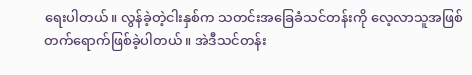ရေးပါတယ်။ လွန်ခဲ့တဲ့ငါးနှစ်က သတင်းအခြေခံသင်တန်းကို လေ့လာသူအဖြစ်တက်ရောက်ဖြစ်ခဲ့ပါတယ်။ အဲဒီသင်တန်း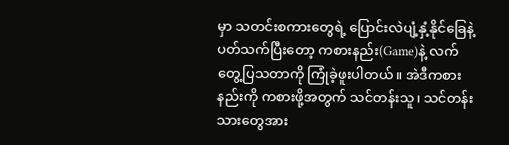မှာ သတင်းစကားတွေရဲ့ ပြောင်းလဲပျံ့နှံ့နိုင်ခြေနဲ့ပတ်သက်ပြီးတော့ ကစားနည်း(Game)နဲ့ လက်တွေ့ပြသတာကို ကြုံခဲ့ဖူးပါတယ်။ အဲဒီကစားနည်းကို ကစားဖို့အတွက် သင်တန်းသူ၊ သင်တန်းသားတွေအား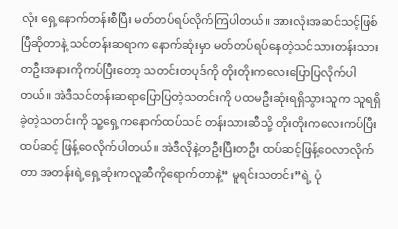လုံး ရှေ့နောက်တန်းစီပြီး မတ်တပ်ရပ်လိုက်ကြပါတယ်။ အားလုံးအဆင်သင့်ဖြစ်ပြီဆိုတာနဲ့ သင်တန်းဆရာက နောက်ဆုံးမှာ မတ်တပ်ရပ်နေတဲ့သင်သားတန်းသားတဦးအနားကိုကပ်ပြီးတော့ သတင်းတပုဒ်ကို တိုးတိုးကလေးပြောပြလိုက်ပါတယ်။ အဲဒီသင်တန်းဆရာပြောပြတဲ့သတင်းကို ပထမဦးဆုံးရရှိသွားသူက သူရရှိခဲ့တဲ့သတင်းကို သူ့ရှေ့ကနောက်ထပ်သင် တန်းသားဆီသို့ တိုးတိုးကလေးကပ်ပြီး ထပ်ဆင့် ဖြန့်ဝေလိုက်ပါတယ်။ အဲဒီလိုနဲ့တဦးပြီးတဦး ထပ်ဆင့်ဖြန့်ဝေလာလိုက်တာ အတန်းရဲ့ရှေ့ဆုံးကလူဆီကိုရောက်တာနဲ့“ မူရင်းသတင်း”ရဲ့ ပုံ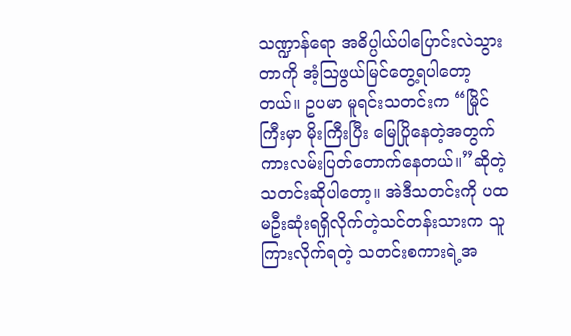သဏ္ဍာန်ရော အဓိပ္ပါယ်ပါပြောင်းလဲသွားတာကို အံ့သြဖွယ်မြင်တွေ့ရပါတော့တယ်။ ဥပမာ မူရင်းသတင်းက “မြိုင်ကြီးမှာ မိုးကြီးပြီး မြေပြိုနေတဲ့အတွက် ကားလမ်းပြတ်တောက်နေတယ်။”ဆိုတဲ့ သတင်းဆိုပါတော့။ အဲဒီသတင်းကို ပထမဦးဆုံးရရှိလိုက်တဲ့သင်တန်းသားက သူကြားလိုက်ရတဲ့ သတင်းစကားရဲ့အ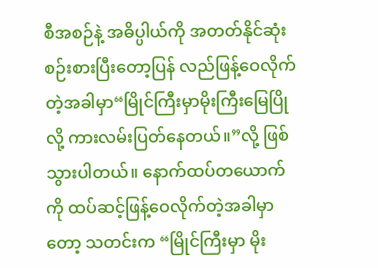စီအစဉ်နဲ့ အဓိပ္ပါယ်ကို အတတ်နိုင်ဆုံး စဉ်းစားပြီးတော့ပြန် လည်ဖြန့်ဝေလိုက်တဲ့အခါမှာ“မြိုင်ကြီးမှာမိုးကြီးမြေပြိုလို့ ကားလမ်းပြတ်နေတယ်။”လို့ ဖြစ်သွားပါတယ်။ နောက်ထပ်တယောက်ကို ထပ်ဆင့်ဖြန့်ဝေလိုက်တဲ့အခါမှာတော့ သတင်းက “မြိုင်ကြီးမှာ မိုး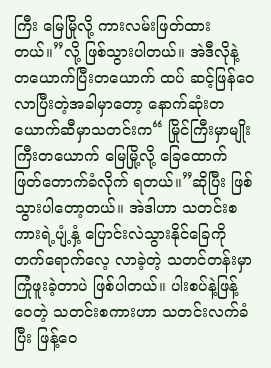ကြီး မြေမြိုလို့ ကားလမ်းဖြတ်ထားတယ်။”လို့ ဖြစ်သွားပါတယ်။ အဲဒီလိုနဲ့ တယောက်ပြီးတယောက် ထပ် ဆင့်ဖြန်ဝေလာပြီးတဲ့အခါမှာတော့ နောက်ဆုံးတယောက်ဆီမှာသတင်းက“ မြိုင်ကြီးမှာမျိုးကြီးတယောက် မြေမြို့လို့ ခြေထောက်ဖြတ်တောက်ခံလိုက် ရတယ်။”ဆိုပြီး ဖြစ်သွားပါတော့တယ်။ အဲဒါဟာ သတင်းစကားရဲ့ပျံ့နှံ့ ပြောင်းလဲသွားနိုင်ခြေကို တက်ရောက်လေ့ လာခဲ့တဲ့ သတင်တန်းမှာကြုံဖူးခဲ့တာပဲ ဖြစ်ပါတယ်။ ပါးစပ်နဲ့ဖြန့်ဝေတဲ့ သတင်းစကားဟာ သတင်းလက်ခံပြီး ဖြန့်ဝေ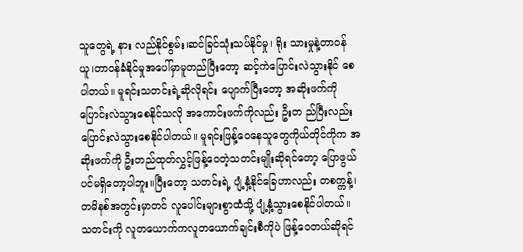သူတွေရဲ့ နား လည်နိုင်စွမ်း၊ဆင်ခြင်သုံးသပ်နိုင်မှု၊ ရိုး သားမှုနဲ့တာဝန်ယူ၊တာဝန်ခံနိုင်မှုအပေါ်မှာမူတည်ပြီးတော့ ဆင့်ကဲပြောင်းလဲသွားနိုင် စေပါတယ်။ မူရင်းသတင်းရဲ့ဆိုလိုရင်း ပျောက်ပြီးတော့ အဆိုးဖက်ကို ပြောင်းလဲသွားစေနိုင်သလို အကောင်းဖက်ကိုလည်း ဦးတ ည်ပြီးလည်း ပြောင်းလဲသွားစေနိုင်ပါတယ်။ မူရင်းဖြန့်ဝေနေသူတွေကိုယ်တိုင်ကိုက အဆိုးဖက်ကို ဦးတည်ထုတ်လွှင့်ဖြန့်ဝေတဲ့သတင်းမျိုးဆိုရင်တော့ ပြောဖွယ်ပင်မရှိတော့ပါဘူး။ပြီးတော့ သတင်းရဲ့ ပျံ့နှံ့နိုင်ခြေဟာလည်း တစက္ကန့်၊ တမိနစ်အတွင်းမှာတင် လူပေါင်းများစွာထံသို့ ပျံ့နှံ့သွားစေနိုင်ပါတယ်။ သတင်းကို လူတယောက်ကလူတယောက်ချင်းစီကိုပဲ ဖြန့်ဝေတယ်ဆိုရင်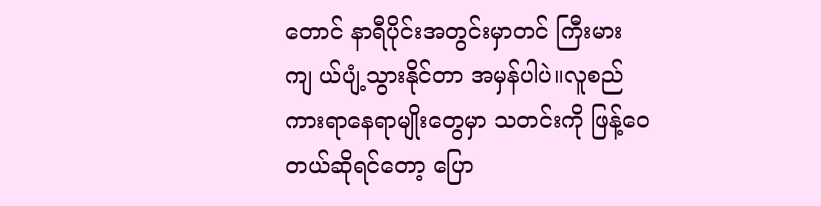တောင် နာရီပိုင်းအတွင်းမှာတင် ကြီးမားကျ ယ်ပျံ့သွားနိုင်တာ အမှန်ပါပဲ။လူစည်ကားရာနေရာမျိုးတွေမှာ သတင်းကို ဖြန့်ဝေတယ်ဆိုရင်တော့ ပြော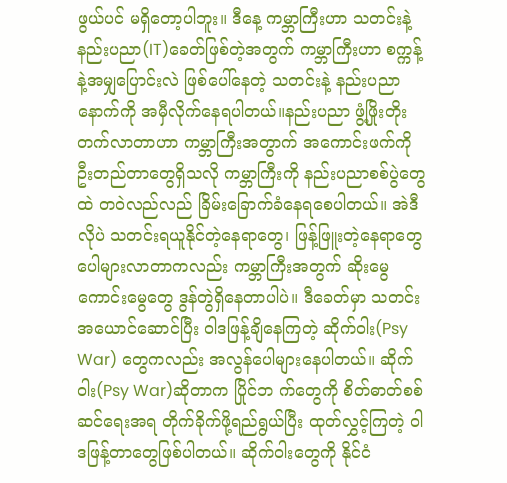ဖွယ်ပင် မရှိတော့ပါဘူး။ ဒီနေ့ ကမ္ဘာကြီးဟာ သတင်းနဲ့ နည်းပညာ(IT)ခေတ်ဖြစ်တဲ့အတွက် ကမ္ဘာကြီးဟာ စက္ကန့်နဲ့အမျှပြောင်းလဲ ဖြစ်ပေါ်နေတဲ့ သတင်းနဲ့ နည်းပညာနောက်ကို အမှီလိုက်နေရပါတယ်။နည်းပညာ ဖွံ့ဖြိုးတိုးတက်လာတာဟာ ကမ္ဘာကြီးအတွာက် အကောင်းဖက်ကို ဦးတည်တာတွေရှိသလို ကမ္ဘာကြီးကို နည်းပညာစစ်ပွဲတွေထဲ တဝဲလည်လည် ခြိမ်းခြောက်ခံနေရစေပါတယ်။ အဲဒီလိုပဲ သတင်းရယူနိုင်တဲ့နေရာတွေ၊ ဖြန့်ဖြူးတဲ့နေရာတွေပေါများလာတာကလည်း ကမ္ဘာကြီးအတွက် ဆိုးမွေ ကောင်းမွေတွေ ဒွန်တွဲရှိနေတာပါပဲ။ ဒီခေတ်မှာ သတင်းအယောင်ဆောင်ပြီး ဝါဒဖြန့်ချိနေကြတဲ့ ဆိုက်ဝါး(Psy War) တွေကလည်း အလွန်ပေါများနေပါတယ်။ ဆိုက်ဝါး(Psy War)ဆိုတာက ပြိုင်ဘ က်တွေကို စိတ်ဓာတ်စစ်ဆင်ရေးအရ တိုက်ခိုက်ဖို့ရည်ရွယ်ပြီး ထုတ်လွှင့်ကြတဲ့ ဝါဒဖြန့်တာတွေဖြစ်ပါတယ်။ ဆိုက်ဝါးတွေကို နိုင်ငံ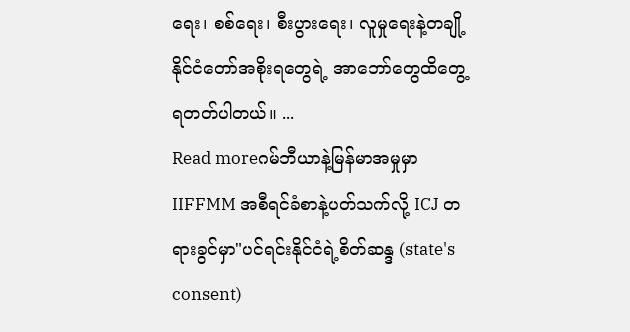ရေး၊ စစ်ရေး၊ စီးပွားရေး၊ လူမှုရေးနဲ့တချို့နိုင်ငံတော်အစိုးရတွေရဲ့ အာဘော်တွေထိတွေ့ရတတ်ပါတယ်။ ...
Read moreဂမ်ဘီယာနဲ့မြန်မာအမှုမှာ IIFFMM အစီရင်ခံစာနဲ့ပတ်သက်လို့ ICJ တရားခွင်မှာ"ပင်ရင်းနိုင်ငံရဲ့စိတ်ဆန္ဒ (state's consent)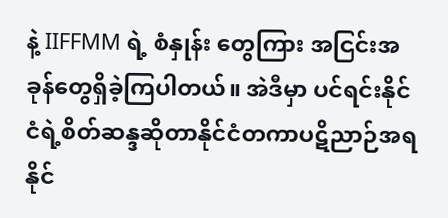နဲ့ IIFFMM ရဲ့ စံနှုန်း တွေကြား အငြင်းအခုန်တွေရှိခဲ့ကြပါတယ်။ အဲဒီမှာ ပင်ရင်းနိုင်ငံရဲ့စိတ်ဆန္ဒဆိုတာနိုင်ငံတကာပဋိညာဉ်အရ နိုင်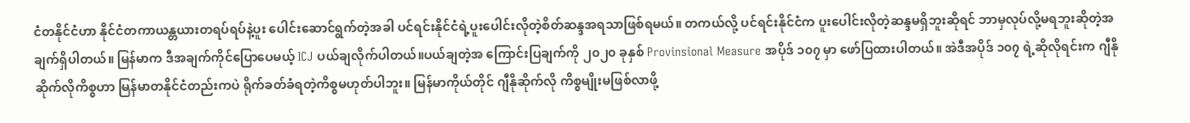ငံတနိုင်ငံဟာ နိုင်ငံတကာယန္တယားတရပ်ရပ်နဲ့ပူး ပေါင်းဆောင်ရွက်တဲ့အခါ ပင်ရင်းနိုင်ငံရဲ့ပူးပေါင်းလိုတဲ့စိတ်ဆန္ဒအရသာဖြစ်ရမယ်။ တကယ်လို့ ပင်ရင်းနိုင်ငံက ပူးပေါင်းလိုတဲ့ဆန္ဒမရှိဘူးဆိုရင် ဘာမှလုပ်လို့မရဘူးဆိုတဲ့အချက်ရှိပါတယ်။ မြန်မာက ဒီအချက်ကိုင်ပြောပေမယ့် ICJ ပယ်ချလိုက်ပါတယ်။ပယ်ချတဲ့အ ကြောင်းပြချက်ကို ၂၀၂၀ ခုနှစ် Provinsional Measure အပိုဒ် ၁၀၇ မှာ ဖော်ပြထားပါတယ်။ အဲဒီအပိုဒ် ၁၀၇ ရဲ့ဆိုလိုရင်းက ဂျီနိုဆိုက်လိုကိစ္စဟာ မြန်မာတနိုင်ငံတည်းကပဲ ရိုက်ခတ်ခံရတဲ့ကိစ္စမဟုတ်ပါဘူး။ မြန်မာကိုယ်တိုင် ဂျီနိုဆိုက်လို ကိစ္စမျိုးမဖြစ်လာဖို့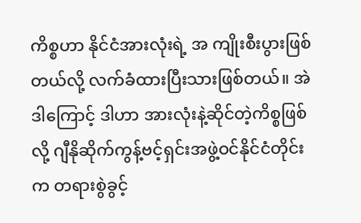ကိစ္စဟာ နိုင်ငံအားလုံးရဲ့ အ ကျိုးစီးပွားဖြစ်တယ်လို့ လက်ခံထားပြီးသားဖြစ်တယ်။ အဲဒါကြောင့် ဒါဟာ အားလုံးနဲ့ဆိုင်တဲ့ကိစ္စဖြစ်လို့ ဂျီနိုဆိုက်ကွန့်ဗင့်ရှင်းအဖွဲ့ဝင်နိုင်ငံတိုင်းက တရားစွဲခွင့်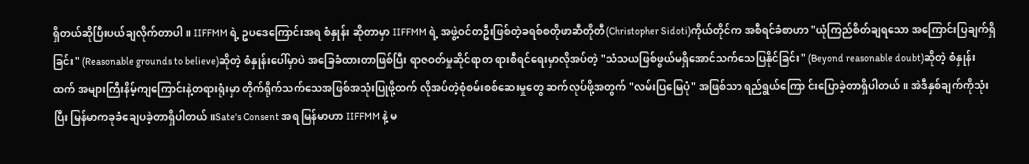ရှိတယ်ဆိုပြီးပယ်ချလိုက်တာပါ။ IIFFMM ရဲ့ ဥပဒေကြောင်းအရ စံနှုန်း ဆိုတာမှာ IIFFMM ရဲ့ အဖွဲ့ဝင်တဦးဖြစ်တဲ့ခရစ်စတိုဖာဆီတိုတီ(Christopher Sidoti)ကိုယ်တိုင်က အစီရင်ခံစာဟာ "ယုံကြည်စိတ်ချရသော အကြောင်းပြချက်ရှိခြင်း" (Reasonable grounds to believe)ဆိုတဲ့ စံနှုန်းပေါ်မှာပဲ အခြေခံထားတာဖြစ်ပြီး ရာဇဝတ်မှုဆိုင်ရာတ ရားစီရင်ရေးမှာလိုအပ်တဲ့ "သံသယဖြစ်ဖွယ်မရှိအောင်သက်သေပြနိုင်ခြင်း" (Beyond reasonable doubt)ဆိုတဲ့ စံနှုန်းထက် အများကြီးနိမ့်ကျကြောင်းနဲ့တရားရုံးမှာ တိုက်ရိုက်သက်သေအဖြစ်အသုံးပြုဖို့ထက် လိုအပ်တဲ့စုံစမ်းစစ်ဆေးမှုတွေ ဆက်လုပ်ဖို့အတွက် "လမ်းပြမြေပုံ" အဖြစ်သာ ရည်ရွယ်ကြော င်းပြောခဲ့တာရှိပါတယ်။ အဲဒီနှစ်ချက်ကိုသုံးပြီး မြန်မာကခုခံချေပခဲ့တာရှိပါတယ်။Sate's Consent အရ မြန်မာဟာ IIFFMM နဲ့ မ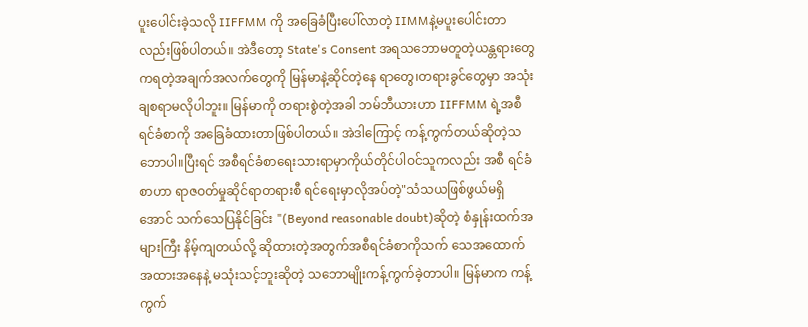ပူးပေါင်းခဲ့သလို IIFFMM ကို အခြေခံပြီးပေါ်လာတဲ့ IIMMနဲ့မပူးပေါင်းတာလည်းဖြစ်ပါတယ်။ အဲဒီတော့ State's Consent အရသဘောမတူတဲ့ယန္တရားတွေကရတဲ့အချက်အလက်တွေကို မြန်မာနဲ့ဆိုင်တဲ့နေ ရာတွေ၊တရားခွင်တွေမှာ အသုံးချစရာမလိုပါဘူး။ မြန်မာကို တရားစွဲတဲ့အခါ ဘမ်ဘီယားဟာ IIFFMM ရဲ့အစီရင်ခံစာကို အခြေခံထားတာဖြစ်ပါတယ်။ အဲဒါကြောင့် ကန့်ကွက်တယ်ဆိုတဲ့သ ဘောပါ။ပြီးရင် အစီရင်ခံစာရေးသားရာမှာကိုယ်တိုင်ပါဝင်သူကလည်း အစီ ရင်ခံစာဟာ ရာဇဝတ်မှုဆိုင်ရာတရားစီ ရင်ရေးမှာလိုအပ်တဲ့"သံသယဖြစ်ဖွယ်မရှိအောင် သက်သေပြနိုင်ခြင်း "(Beyond reasonable doubt)ဆိုတဲ့ စံနှုန်းထက်အများကြီး နိမ့်ကျတယ်လို့ ဆိုထားတဲ့အတွက်အစီရင်ခံစာကိုသက် သေအထောက်အထားအနေနဲ့ မသုံးသင့်ဘူးဆိုတဲ့ သဘောမျိုးကန့်ကွက်ခဲ့တာပါ။ မြန်မာက ကန့်ကွက်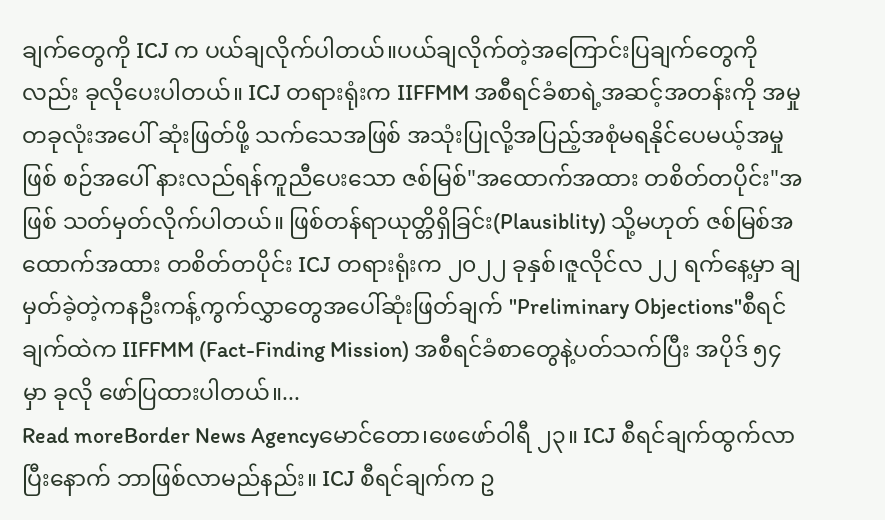ချက်တွေကို ICJ က ပယ်ချလိုက်ပါတယ်။ပယ်ချလိုက်တဲ့အကြောင်းပြချက်တွေကိုလည်း ခုလိုပေးပါတယ်။ ICJ တရားရုံးက IIFFMM အစီရင်ခံစာရဲ့အဆင့်အတန်းကို အမှုတခုလုံးအပေါ် ဆုံးဖြတ်ဖို့ သက်သေအဖြစ် အသုံးပြုလို့အပြည့်အစုံမရနိုင်ပေမယ့်အမှုဖြစ် စဉ်အပေါ် နားလည်ရန်ကူညီပေးသော ဇစ်မြစ်"အထောက်အထား တစိတ်တပိုင်း"အဖြစ် သတ်မှတ်လိုက်ပါတယ်။ ဖြစ်တန်ရာယုတ္တိရှိခြင်း(Plausiblity) သို့မဟုတ် ဇစ်မြစ်အထောက်အထား တစိတ်တပိုင်း ICJ တရားရုံးက ၂၀၂၂ ခုနှစ်၊ဇူလိုင်လ ၂၂ ရက်နေ့မှာ ချမှတ်ခဲ့တဲ့ကနဦးကန့်ကွက်လွှာတွေအပေါ်ဆုံးဖြတ်ချက် "Preliminary Objections"စီရင်ချက်ထဲက IIFFMM (Fact-Finding Mission) အစီရင်ခံစာတွေနဲ့ပတ်သက်ပြီး အပိုဒ် ၅၄ မှာ ခုလို ဖော်ပြထားပါတယ်။...
Read moreBorder News Agencyမောင်တော၊ဖေဖော်ဝါရီ ၂၃။ ICJ စီရင်ချက်ထွက်လာပြီးနောက် ဘာဖြစ်လာမည်နည်း။ ICJ စီရင်ချက်က ဥ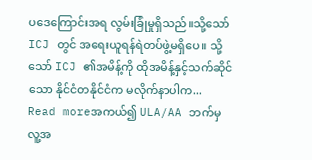ပဒေကြောင်းအရ လွမ်းခြုံမှုရှိသည်။သို့သော် ICJ တွင် အရေးယူရန်ရဲတပ်ဖွဲ့မရှိပေ။ သို့သော် ICJ ၏အမိန့်ကို ထိုအမိန့်နှင့်သက်ဆိုင်သော နိုင်ငံတနိုင်ငံက မလိုက်နာပါက...
Read moreအကယ်၍ ULA/AA ဘက်မှ လူ့အ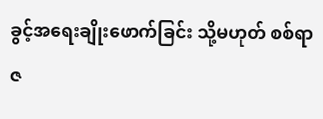ခွင့်အရေးချိုးဖောက်ခြင်း သို့မဟုတ် စစ်ရာဇ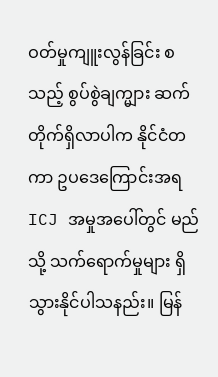ဝတ်မှုကျူးလွန်ခြင်း စသည့် စွပ်စွဲချက္များ ဆက်တိုက်ရှိလာပါက နိုင်ငံတကာ ဥပဒေကြောင်းအရ ICJ အမှုအပေါ်တွင် မည်သို့ သက်ရောက်မှုများ ရှိသွားနိုင်ပါသနည်း။ မြန်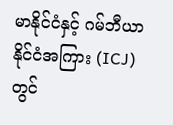မာနိုင်ငံနှင့် ဂမ်ဘီယာနိုင်ငံအကြား (ICJ) တွင်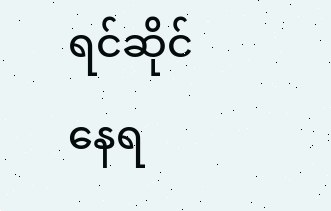ရင်ဆိုင်နေရ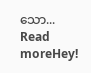သော...
Read moreHey!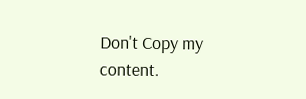Don't Copy my content.